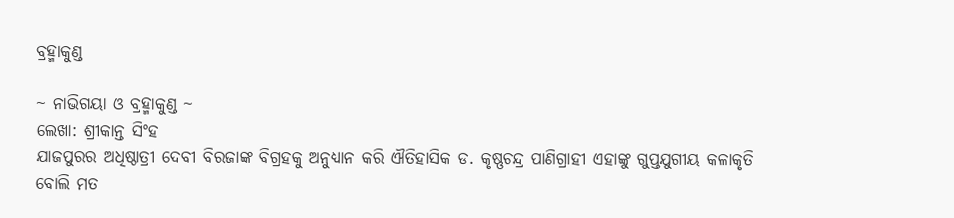ବ୍ରହ୍ମାକୁଣ୍ଡ

~ ନାଭିଗୟା ଓ ବ୍ରହ୍ମାକୁଣ୍ଡ ~
ଲେଖା: ଶ୍ରୀକାନ୍ତ ସିଂହ
ଯାଜପୁରର ଅଧିଷ୍ଠାତ୍ରୀ ଦେବୀ ବିରଜାଙ୍କ ବିଗ୍ରହକୁ ଅନୁଧ୍ୟାନ କରି ଐତିହାସିକ ଡ. କୃଷ୍ଣଚନ୍ଦ୍ର ପାଣିଗ୍ରାହୀ ଏହାଙ୍କୁ ଗୁପ୍ତଯୁଗୀୟ କଳାକୃତି ବୋଲି ମତ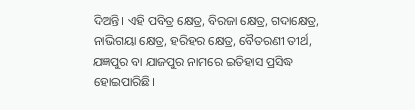ଦିଅନ୍ତି। ଏହି ପବିତ୍ର କ୍ଷେତ୍ର, ବିରଜା କ୍ଷେତ୍ର, ଗଦାକ୍ଷେତ୍ର, ନାଭିଗୟା କ୍ଷେତ୍ର, ହରିହର କ୍ଷେତ୍ର, ବୈତରଣୀ ତୀର୍ଥ, ଯଜ୍ଞପୁର ବା ଯାଜପୁର ନାମରେ ଇତିହାସ ପ୍ରସିଦ୍ଧ ହୋଇପାରିଛି।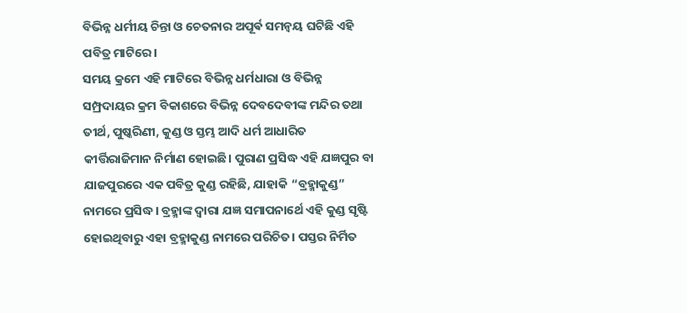ବିଭିନ୍ନ ଧର୍ମୀୟ ଚିନ୍ତା ଓ ଚେତନାର ଅପୂର୍ଵ ସମନ୍ୱୟ ଘଟିଛି ଏହି ପବିତ୍ର ମାଟିରେ।
ସମୟ କ୍ରମେ ଏହି ମାଟିରେ ବିଭିନ୍ନ ଧର୍ମଧାରା ଓ ବିଭିନ୍ନ ସମ୍ପ୍ରଦାୟର କ୍ରମ ବିକାଶରେ ବିଭିନ୍ନ ଦେବଦେବୀଙ୍କ ମନ୍ଦିର ତଥା ତୀର୍ଥ, ପୁଷ୍କରିଣୀ, କୁଣ୍ଡ ଓ ସ୍ତମ୍ଭ ଆଦି ଧର୍ମ ଆଧାରିତ କୀର୍ତ୍ତିରାଜିମାନ ନିର୍ମାଣ ହୋଇଛି। ପୁରାଣ ପ୍ରସିଦ୍ଧ ଏହି ଯଜ୍ଞପୁର ବା ଯାଜପୁରରେ ଏକ ପବିତ୍ର କୁଣ୍ଡ ରହିଛି, ଯାହାକି “ବ୍ରହ୍ମାକୁଣ୍ଡ” ନାମରେ ପ୍ରସିଦ୍ଧ। ବ୍ରହ୍ମାଙ୍କ ଦ୍ୱାରା ଯଜ୍ଞ ସମାପନାର୍ଥେ ଏହି କୁଣ୍ଡ ସୃଷ୍ଟି ହୋଇଥିବାରୁ ଏହା ବ୍ରହ୍ମାକୁଣ୍ଡ ନାମରେ ପରିଚିତ। ପସ୍ତର ନିର୍ମିତ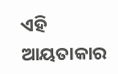ଏହି ଆୟତାକାର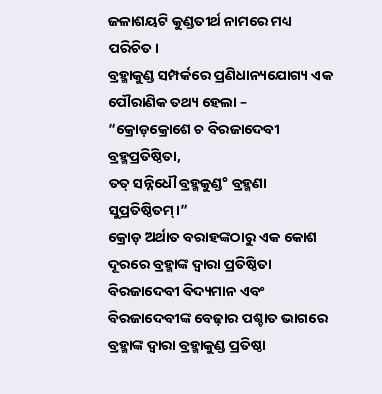ଜଳାଶୟଟି କୁଣ୍ଡତୀର୍ଥ ନାମରେ ମଧ୍ୟ ପରିଚିତ।
ବ୍ରହ୍ମାକୁଣ୍ଡ ସମ୍ପର୍କରେ ପ୍ରଣିଧାନ୍ୟଯୋଗ୍ୟ ଏକ ପୌରାଣିକ ତଥ୍ୟ ହେଲା –
“କ୍ରୋଡ଼କ୍ରୋଶେ ଚ ବିରଜାଦେବୀ ବ୍ରହ୍ମପ୍ରତିଷ୍ଠିତା,
ତତ୍ ସନ୍ନିଧୌ ବ୍ରହ୍ମକୁଣ୍ଡ° ବ୍ରହ୍ମଣା ସୁପ୍ରତିଷ୍ଠିତମ୍।”
କ୍ରୋଡ଼ ଅର୍ଥାତ ବରାହଙ୍କଠାରୁ ଏକ କୋଶ ଦୂରରେ ବ୍ରହ୍ମାଙ୍କ ଦ୍ୱାରା ପ୍ରତିଷ୍ଠିତା ବିରଜାଦେବୀ ବିଦ୍ୟମାନ ଏବଂ ବିରଜାଦେବୀଙ୍କ ବେଢ଼ାର ପଶ୍ଚାତ ଭାଗରେ ବ୍ରହ୍ମାଙ୍କ ଦ୍ୱାରା ବ୍ରହ୍ମାକୁଣ୍ଡ ପ୍ରତିଷ୍ଠା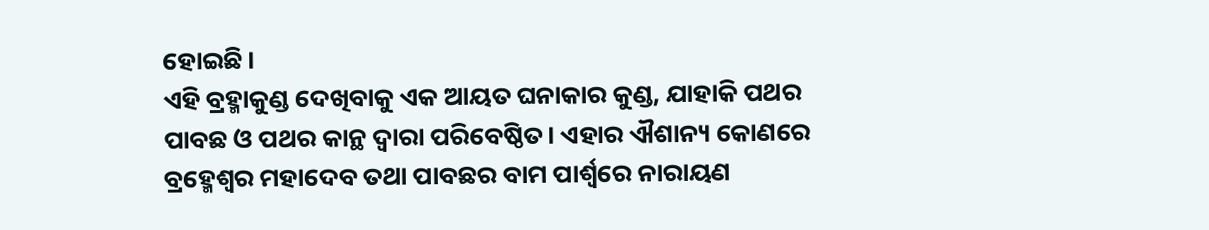ହୋଇଛି।
ଏହି ବ୍ରହ୍ମାକୁଣ୍ଡ ଦେଖିବାକୁ ଏକ ଆୟତ ଘନାକାର କୁଣ୍ଡ, ଯାହାକି ପଥର ପାବଛ ଓ ପଥର କାନ୍ଥ ଦ୍ୱାରା ପରିବେଷ୍ଠିତ। ଏହାର ଐଶାନ୍ୟ କୋଣରେ ବ୍ରହ୍ମେଶ୍ୱର ମହାଦେବ ତଥା ପାବଛର ବାମ ପାର୍ଶ୍ୱରେ ନାରାୟଣ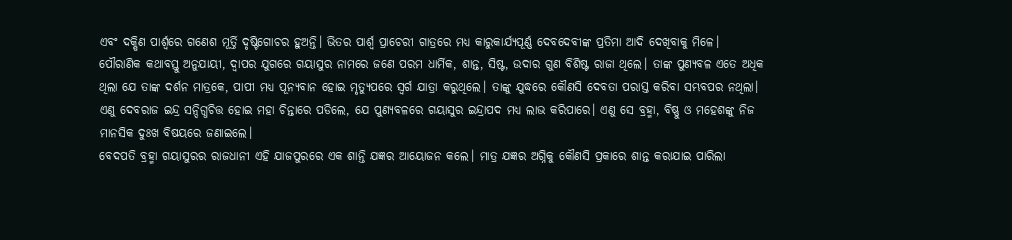ଏବଂ ଦକ୍ଷିଣ ପାର୍ଶ୍ୱରେ ଗଣେଶ ମୂର୍ତ୍ତି ଦୃଷ୍ଟିଗୋଚର ହୁଅନ୍ତି। ଭିତର ପାର୍ଶ୍ଵ ପ୍ରାଚେରୀ ଗାତ୍ରରେ ମଧ୍ୟ କାରୁକାର୍ଯ୍ୟପୂର୍ଣ୍ଣ ଦେବଦେବୀଙ୍କ ପ୍ରତିମା ଆଦି ଦେଖିବାକୁ ମିଳେ।
ପୌରାଣିକ କଥାବସ୍ତୁ ଅନୁଯାୟୀ, ଦ୍ୱାପର ଯୁଗରେ ଗୟାସୁର ନାମରେ ଜଣେ ପରମ ଧାର୍ମିକ, ଶାନ୍ତ, ସିଷ୍ଟ, ଉଦାର ଗୁଣ ବିଶିଷ୍ଟ ରାଜା ଥିଲେ। ତାଙ୍କ ପୁଣ୍ୟବଳ ଏତେ ଅଧିକ ଥିଲା ଯେ ତାଙ୍କ ଦର୍ଶନ ମାତ୍ରକେ, ପାପୀ ମଧ୍ୟ ପୂନ୍ୟବାନ ହୋଇ ମୃତ୍ୟୁପରେ ସ୍ୱର୍ଗ ଯାତ୍ରା କରୁଥିଲେ। ତାଙ୍କୁ ଯୁଦ୍ଧରେ କୌଣସି ଦେବତା ପରାସ୍ତ କରିବା ସମ୍ଭବପର ନଥିଲା। ଏଣୁ ଦେବରାଜ ଇନ୍ଦ୍ର ସନ୍ଦିଗ୍ଧଚିତ୍ତ ହୋଇ ମହା ଚିନ୍ତାରେ ପଡିଲେ, ଯେ ପୁଣ୍ୟବଳରେ ଗୟାସୁର ଇନ୍ଦ୍ରାପଦ ମଧ୍ୟ ଲାଭ କରିପାରେ। ଏଣୁ ସେ ବ୍ରହ୍ମା, ବିଷ୍ଣୁ ଓ ମହେଶଙ୍କୁ ନିଜ ମାନସିକ ଦୁଃଖ ବିଷୟରେ ଜଣାଇଲେ।
ବେଦପତି ବ୍ରହ୍ମା ଗୟାସୁରର ରାଜଧାନୀ ଏହି ଯାଜପୁରରେ ଏକ ଶାନ୍ତି ଯଜ୍ଞର ଆୟୋଜନ କଲେ। ମାତ୍ର ଯଜ୍ଞର ଅଗ୍ନିକୁ କୌଣସି ପ୍ରକାରେ ଶାନ୍ତ କରାଯାଇ ପାରିଲା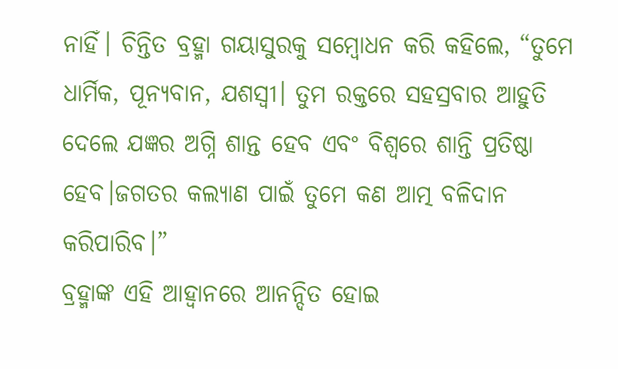ନାହିଁ। ଚିନ୍ତିତ ବ୍ରହ୍ମା ଗୟାସୁରକୁ ସମ୍ବୋଧନ କରି କହିଲେ, “ତୁମେ ଧାର୍ମିକ, ପୂନ୍ୟବାନ, ଯଶସ୍ବୀ। ତୁମ ରକ୍ତରେ ସହସ୍ରବାର ଆହୁତି ଦେଲେ ଯଜ୍ଞର ଅଗ୍ନି ଶାନ୍ତ ହେବ ଏବଂ ବିଶ୍ୱରେ ଶାନ୍ତି ପ୍ରତିଷ୍ଠା ହେବ।ଜଗତର କଲ୍ୟାଣ ପାଇଁ ତୁମେ କଣ ଆତ୍ମ ବଳିଦାନ କରିପାରିବ।”
ବ୍ରହ୍ମାଙ୍କ ଏହି ଆହ୍ୱାନରେ ଆନନ୍ଦିତ ହୋଇ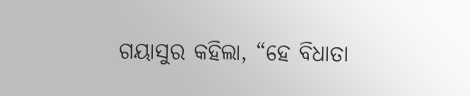ଗୟାସୁର କହିଲା, “ହେ ବିଧାତା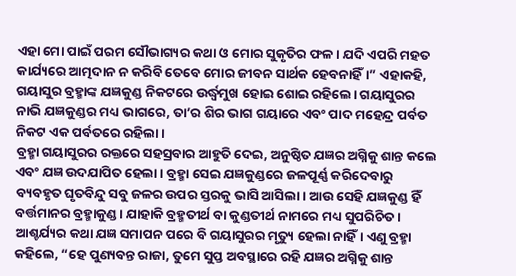ଏହା ମୋ ପାଇଁ ପରମ ସୌଭାଗ୍ୟର କଥା ଓ ମୋର ସୁକୃତିର ଫଳ। ଯଦି ଏପରି ମହତ କାର୍ଯ୍ୟରେ ଆତ୍ମଦାନ ନ କରିବି ତେବେ ମୋର ଜୀବନ ସାର୍ଥକ ହେବନାହିଁ।” ଏହାକହି, ଗୟାସୁର ବ୍ରହ୍ମାଙ୍କ ଯଜ୍ଞକୁଣ୍ଡ ନିକଟରେ ଉର୍ଦ୍ଧ୍ଵମୁଖ ହୋଇ ଶୋଇ ରହିଲେ। ଗୟାସୁରର ନାଭି ଯଜ୍ଞକୁଣ୍ଡର ମଧ୍ୟ ଭାଗରେ, ତା’ର ଶିର ଭାଗ ଗୟାରେ ଏବଂ ପାଦ ମହେନ୍ଦ୍ର ପର୍ବତ ନିକଟ ଏକ ପର୍ବତରେ ରହିଲା।
ବ୍ରହ୍ମା ଗୟାସୁରର ରକ୍ତରେ ସହସ୍ରବାର ଆହୁତି ଦେଇ, ଅନୁଷ୍ଠିତ ଯଜ୍ଞର ଅଗ୍ନିକୁ ଶାନ୍ତ କଲେ ଏବଂ ଯଜ୍ଞ ଉଦଯାପିତ ହେଲା । ବ୍ରହ୍ମା ସେଇ ଯଜ୍ଞକୁଣ୍ଡରେ ଜଳପୂର୍ଣ୍ଣ କରିଦେବାରୁ ବ୍ୟବହୃତ ଘୃତବିନ୍ଦୁ ସବୁ ଜଳର ଉପର ସ୍ତରକୁ ଭାସି ଆସିଲା। ଆଉ ସେହି ଯଜ୍ଞକୁଣ୍ଡ ହିଁ ବର୍ତ୍ତମାନର ବ୍ରହ୍ମାକୁଣ୍ଡ। ଯାହାକି ବ୍ରହ୍ମତୀର୍ଥ ବା କୁଣ୍ଡତୀର୍ଥ ନାମରେ ମଧ୍ୟ ସୁପରିଚିତ। ଆଶ୍ଚର୍ଯ୍ୟର କଥା ଯଜ୍ଞ ସମାପନ ପରେ ବି ଗୟାସୁରର ମୃତ୍ୟୁ ହେଲା ନାହିଁ। ଏଣୁ ବ୍ରହ୍ମା କହିଲେ, “ହେ ପୁଣ୍ୟବନ୍ତ ରାଜା, ତୁମେ ସୁପ୍ତ ଅବସ୍ଥାରେ ରହି ଯଜ୍ଞର ଅଗ୍ନିକୁ ଶାନ୍ତ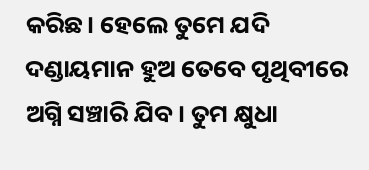କରିଛ। ହେଲେ ତୁମେ ଯଦି ଦଣ୍ଡାୟମାନ ହୁଅ ତେବେ ପୃଥିବୀରେ ଅଗ୍ନି ସଞ୍ଚାରି ଯିବ। ତୁମ କ୍ଷୁଧା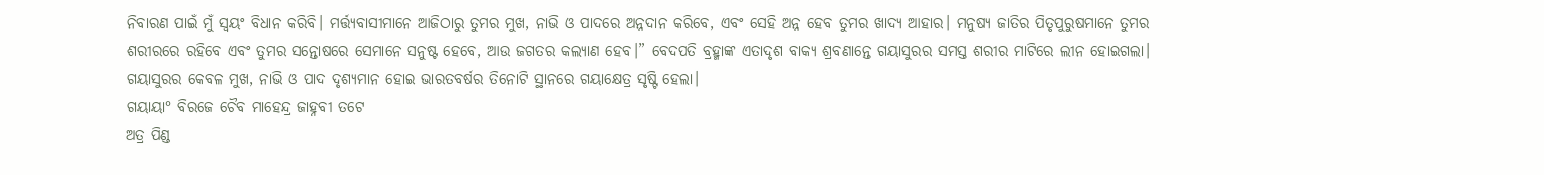ନିବାରଣ ପାଇଁ ମୁଁ ସ୍ୱୟଂ ବିଧାନ କରିବି। ମର୍ତ୍ତ୍ୟବାସୀମାନେ ଆଜିଠାରୁ ତୁମର ମୁଖ, ନାଭି ଓ ପାଦରେ ଅନ୍ନଦାନ କରିବେ, ଏବଂ ସେହି ଅନ୍ନ ହେବ ତୁମର ଖାଦ୍ୟ ଆହାର। ମନୁଷ୍ୟ ଜାତିର ପିତୃପୁରୁଷମାନେ ତୁମର ଶରୀରରେ ରହିବେ ଏବଂ ତୁମର ସନ୍ତୋଷରେ ସେମାନେ ସନୁଷ୍ଟ ହେବେ, ଆଉ ଜଗତର କଲ୍ୟାଣ ହେବ।” ବେଦପତି ବ୍ରହ୍ମାଙ୍କ ଏତାଦୃଶ ବାକ୍ୟ ଶ୍ରବଣାନ୍ତେ ଗୟାସୁରର ସମସ୍ତ ଶରୀର ମାଟିରେ ଲୀନ ହୋଇଗଲା। ଗୟାସୁରର କେବଳ ମୁଖ, ନାଭି ଓ ପାଦ ଦୃଶ୍ୟମାନ ହୋଇ ଭାରତବର୍ଷର ତିନୋଟି ସ୍ଥାନରେ ଗୟାକ୍ଷେତ୍ର ସୃଷ୍ଟି ହେଲା।
ଗୟାୟା° ବିରଜେ ଚୈବ ମାହେନ୍ଦ୍ର ଜାହ୍ନବୀ ତଟେ
ଅତ୍ର ପିଣ୍ଡ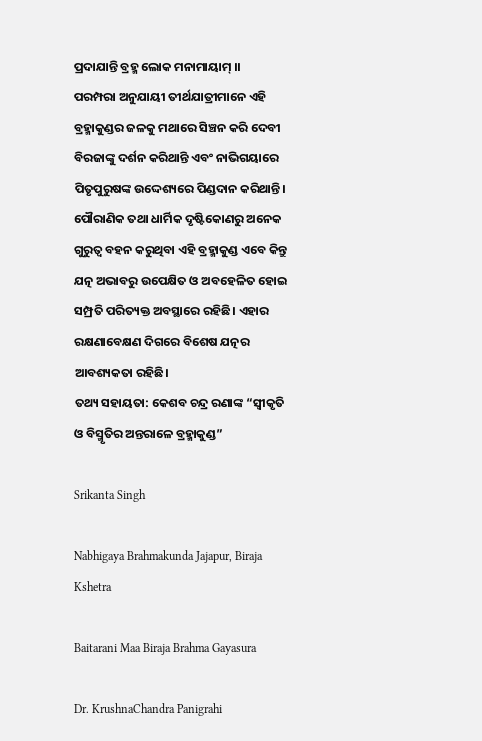ପ୍ରଦାଯାନ୍ତି ବ୍ରହ୍ମ ଲୋକ ମନାମାୟାମ୍ ।।
ପରମ୍ପରା ଅନୁଯାୟୀ ତୀର୍ଥଯାତ୍ରୀମାନେ ଏହି ବ୍ରହ୍ମାକୁଣ୍ଡର ଜଳକୁ ମଥାରେ ସିଞ୍ଚନ କରି ଦେବୀ ବିରଜାଙ୍କୁ ଦର୍ଶନ କରିଥାନ୍ତି ଏବଂ ନାଭିଗୟାରେ ପିତୃପୁରୁଷଙ୍କ ଉଦ୍ଦେଶ୍ୟରେ ପିଣ୍ଡଦାନ କରିଥାନ୍ତି। ପୌରାଣିକ ତଥା ଧାର୍ମିକ ଦୃଷ୍ଟିକୋଣରୁ ଅନେକ ଗୁରୁତ୍ୱ ବହନ କରୁଥିବା ଏହି ବ୍ରହ୍ମାକୁଣ୍ଡ ଏବେ କିନ୍ତୁ ଯତ୍ନ ଅଭାବରୁ ଉପେକ୍ଷିତ ଓ ଅବହେଳିତ ହୋଇ ସମ୍ପ୍ରତି ପରିତ୍ୟକ୍ତ ଅବସ୍ଥାରେ ରହିଛି। ଏହାର ରକ୍ଷଣାବେକ୍ଷଣ ଦିଗରେ ବିଶେଷ ଯତ୍ନର ଆବଶ୍ୟକତା ରହିଛି।
ତଥ୍ୟ ସହାୟତା: କେଶବ ଚନ୍ଦ୍ର ରଣାଙ୍କ “ସ୍ୱୀକୃତି ଓ ବିସ୍ମୃତିର ଅନ୍ତରାଳେ ବ୍ରହ୍ମାକୁଣ୍ଡ”

Srikanta Singh

Nabhigaya Brahmakunda Jajapur, Biraja Kshetra

Baitarani Maa Biraja Brahma Gayasura

Dr. KrushnaChandra Panigrahi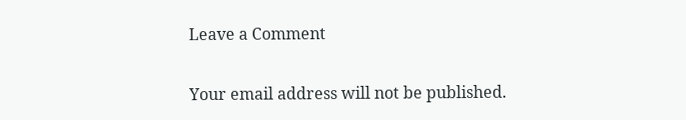Leave a Comment

Your email address will not be published.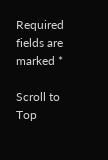Required fields are marked *

Scroll to Top